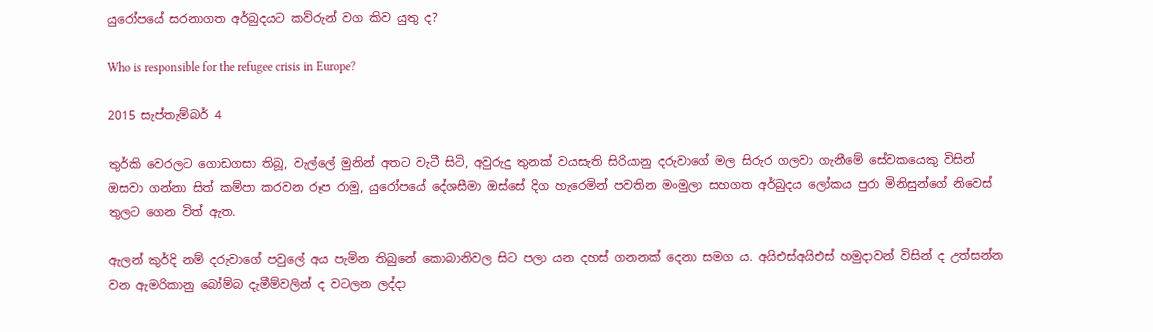යුරෝපයේ සරනාගත අර්බුදයට කව්රුන් වග කිව යුතු ද?

Who is responsible for the refugee crisis in Europe?

2015 සැප්තැම්බර් 4

තුර්කි වෙරලට ගොඩගසා තිබූ, වැල්ලේ මුනින් අතට වැටී සිටි, අවුරුදු තුනක් වයසැති සිරියානු දරුවාගේ මල සිරුර ගලවා ගැනීමේ සේවකයෙකු විසින් ඔසවා ගන්නා සිත් කම්පා කරවන රූප රාමු, යුරෝපයේ දේශසීමා ඔස්සේ දිග හැරෙමින් පවතින මංමුලා සහගත අර්බුදය ලෝකය පුරා මිනිසුන්ගේ නිවෙස් තුලට ගෙන විත් ඇත.

ඇලන් කුර්දි නම් දරුවාගේ පවුලේ අය පැමින තිබුනේ කොබානිවල සිට පලා යන දහස් ගනනක් දෙනා සමග ය. අයිඑස්අයිඑස් හමුදාවන් විසින් ද උත්සන්න වන ඇමරිකානු බෝම්බ දැමීම්වලින් ද වටලන ලද්දා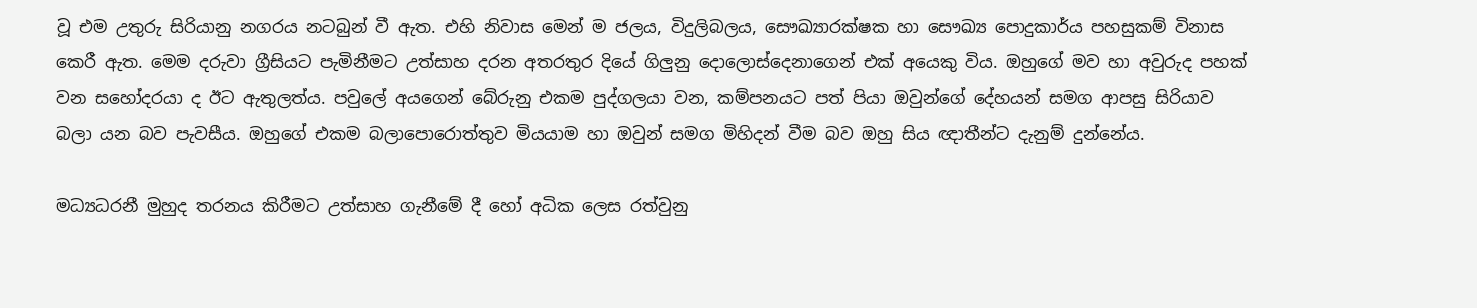වූ එම උතුරු සිරියානු නගරය නටබුන් වී ඇත. එහි නිවාස මෙන් ම ජලය, විදුලිබලය, සෞඛ්‍යාරක්ෂක හා සෞඛ්‍ය පොදුකාර්ය පහසුකම් විනාස කෙරී ඇත. මෙම දරුවා ග්‍රීසියට පැමිනීමට උත්සාහ දරන අතරතුර දියේ ගිලුනු දොලොස්දෙනාගෙන් එක් අයෙකු විය. ඔහුගේ මව හා අවුරුද පහක් වන සහෝදරයා ද ඊට ඇතුලත්ය. පවුලේ අයගෙන් බේරුනු එකම පුද්ගලයා වන, කම්පනයට පත් පියා ඔවුන්ගේ දේහයන් සමග ආපසු සිරියාව බලා යන බව පැවසීය. ඔහුගේ එකම බලාපොරොත්තුව මියයාම හා ඔවුන් සමග මිහිදන් වීම බව ඔහු සිය ඥාතීන්ට දැනුම් දුන්නේය.

මධ්‍යධරනී මුහුද තරනය කිරීමට උත්සාහ ගැනීමේ දී හෝ අධික ලෙස රත්වුනු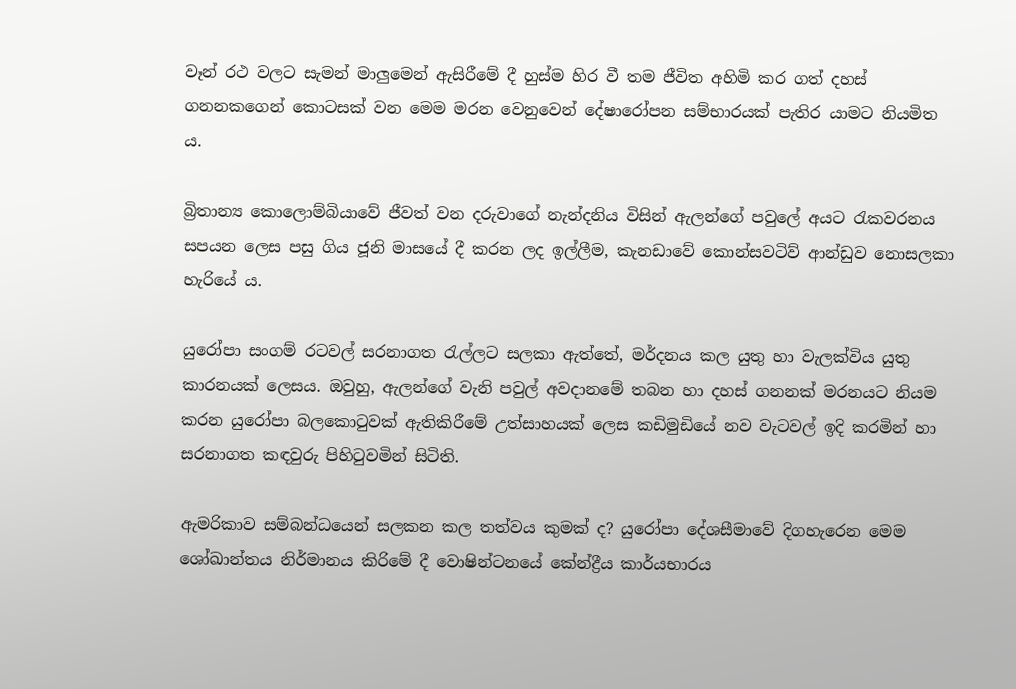වෑන් රථ වලට සැමන් මාලුමෙන් ඇසිරීමේ දී හුස්ම හිර වී තම ජීවිත අහිමි කර ගත් දහස් ගනන‍කගෙන් කොටසක් වන මෙම මරන වෙනුවෙන් දේෂාරෝපන සම්භාරයක් පැතිර යාමට නියමිත ය.

බ්‍රිතාන්‍ය කොලොම්බියාවේ ජීවත් වන දරුවාගේ නැන්දනිය විසින් ඇලන්ගේ පවුලේ අයට රැකවරනය සපයන ලෙස පසු ගිය ජූනි මාසයේ දී කරන ලද ඉල්ලීම, කැනඩාවේ කොන්සවටිව් ආන්ඩුව නොසලකා හැරියේ ය.

යුරෝපා සංගම් රටවල් සරනාගත රැල්ලට සලකා ඇත්තේ, මර්දනය කල යුතු හා වැලක්විය යුතු කාරනයක් ලෙසය. ඔවුහු, ඇලන්ගේ වැනි පවුල් අවදානමේ තබන හා දහස් ගනනක් මරනයට නියම කරන යුරෝපා බලකොටුවක් ඇතිකිරීමේ උත්සාහයක් ලෙස කඩිමුඩියේ නව වැටවල් ඉදි කරමින් හා සරනාගත කඳවුරු පිහිටුවමින් සිටිති.

ඇමරිකාව සම්බන්ධයෙන් සලකන කල තත්වය කුමක් ද? යුරෝපා දේශසීමාවේ දිගහැරෙන මෙම ශෝඛාන්තය නිර්මානය කිරිමේ දී වොෂින්ටනයේ කේන්ද්‍රීය කාර්යභාරය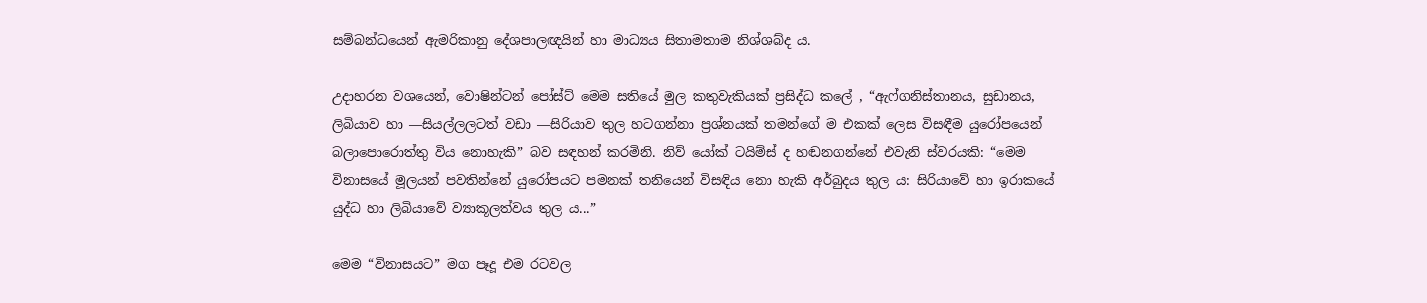සම්බන්ධයෙන් ඇමරිකානු දේශපාලඥයින් හා මාධ්‍යය සිතාමතාම නිශ්ශබ්ද ය.

උදාහරන වශයෙන්, වොෂින්ටන් පෝස්ට් මෙම සතියේ මුල කතුවැකියක් ප්‍රසිද්ධ කලේ , “ඇෆ්ගනිස්තානය, සුඩානය, ලිබියාව හා ―සියල්ලලටත් වඩා ―සිරියාව තුල හටගන්නා ප්‍රශ්නයක් තමන්ගේ ම එකක් ලෙස විසඳීම යුරෝපයෙන් බලාපොරොත්තු විය නොහැකි” බව සඳහන් කරමිනි. නිව් යෝක් ටයිම්ස් ද හඬනගන්නේ එවැනි ස්වරයකි: “මෙම විනාසයේ මූලයන් පවතින්නේ යුරෝපයට පමනක් තනියෙන් විසඳිය නො හැකි අර්බුදය තුල ය: සිරියාවේ හා ඉරාකයේ යුද්ධ හා ලිබියාවේ ව්‍යාකූලත්වය තුල ය...”

මෙම “විනාසයට” මග පෑදූ එම රටවල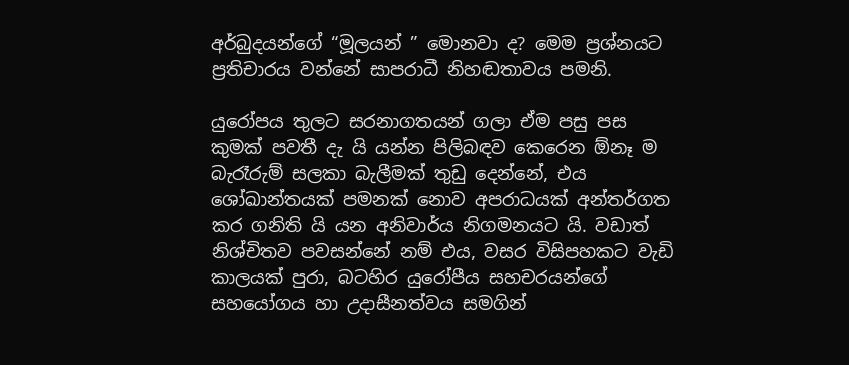අර්බුදයන්ගේ “මූලයන් ” මොනවා ද? මෙම ප්‍රශ්නයට ප්‍රතිචාරය වන්නේ සාපරාධී නිහඬතාවය පමනි.

යුරෝපය තුලට සරනාගතයන් ගලා ඒම පසු පස කුමක් පවතී දැ යි යන්න පිලිබඳව කෙරෙන ඕනෑ ම බැරෑරුම් සලකා බැලීමක් තුඩු දෙන්නේ, එය ශෝඛාන්තයක් පමනක් නොව අපරාධයක් අන්තර්ගත කර ගනිති යි යන අනිවාර්ය නිගමනයට යි. වඩාත් නිශ්චිතව පවසන්නේ නම් එය, වසර විසිපහකට වැඩි කාලයක් පුරා, බටහිර යුරෝපීය සහචරයන්ගේ සහයෝගය හා උදාසීනත්වය සමගින්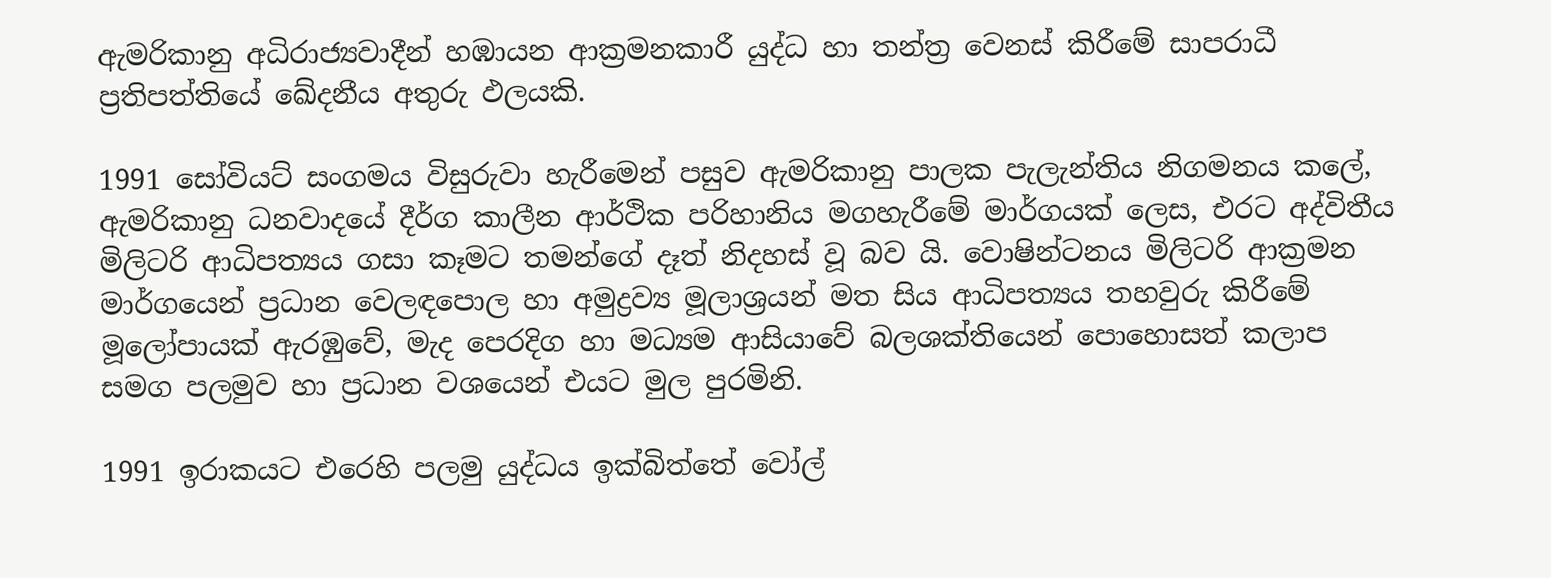ඇමරිකානු අධිරාජ්‍යවාදීන් හඹායන ආක්‍රමනකාරී යුද්ධ හා තන්ත්‍ර වෙනස් කිරීමේ සාපරාධී ප්‍රතිපත්තියේ ඛේදනීය අතුරු ඵලයකි.

1991 සෝවියට් සංගමය විසුරුවා හැරීමෙන් පසුව ඇමරිකානු පාලක පැලැන්තිය නිගමනය කලේ, ඇමරිකානු ධනවාදයේ දීර්ග කාලීන ආර්ථික පරිහානිය මගහැරීමේ මාර්ගයක් ලෙස, එරට අද්විතීය මිලිටරි ආධිපත්‍යය ගසා කෑමට තමන්ගේ දෑත් නිදහස් වූ බව යි. වොෂින්ටනය මිලිටරි ආක්‍රමන මාර්ගයෙන් ප්‍රධාන වෙලඳපොල හා අමුද්‍රව්‍ය මූලාශ්‍රයන් මත සිය ආධිපත්‍යය තහවුරු කිරීමේ මූලෝපායක් ඇරඹුවේ, මැද පෙරදිග හා මධ්‍යම ආසියාවේ බලශක්තියෙන් පොහොසත් කලාප සමග පලමුව හා ප්‍රධාන වශයෙන් එයට මුල පුරමිනි.

1991 ඉරාකයට එරෙහි පලමු යුද්ධය ඉක්බිත්තේ වෝල්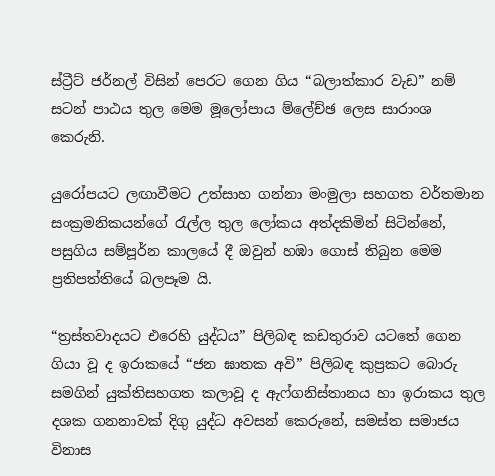ස්ට්‍රීට් ජර්නල් විසින් පෙරට ගෙන ගිය “බලාත්කාර වැඩ” නම් සටන් පාඨය තුල මෙම මූලෝපාය ම්ලේච්ඡ ලෙස සාරාංශ කෙරුනි.

යුරෝපයට ලඟාවීමට උත්සාහ ගන්නා මංමුලා සහගත වර්තමාන සංක්‍රමනිකයන්ගේ රැල්ල තුල ලෝකය අත්දකිමින් සිටින්නේ, පසුගිය සම්පූර්න කාලයේ දී ඔවුන් හඹා ගොස් තිබුන මෙම ප්‍රතිපත්තියේ බලපෑම යි.

“ත්‍රස්තවාදයට එරෙහි යුද්ධය” පිලිබඳ කඩතුරාව යටතේ ගෙන ගියා වූ ද ඉරාකයේ “ජන ඝාතක අවි” පිලිබඳ කුප්‍රකට බොරු සමගින් යුක්තිසහගත කලාවූ ද ඇෆ්ගනිස්තානය හා ඉරාකය තුල දශක ගනනාවක් දිගු යුද්ධ අවසන් කෙරුනේ, සමස්ත සමාජය විනාස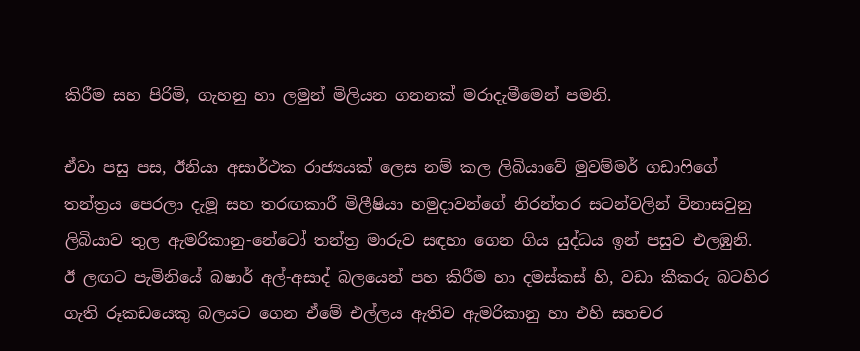කිරීම සහ පිරිමි, ගැහනු හා ලමුන් මිලියන ගනනක් මරාදැමීමෙන් පමනි.

ඒවා පසු පස, ඊනියා අසාර්ථක රාජ්‍යයක් ලෙස නම් කල ලිබියාවේ මුවම්මර් ගඩාෆිගේ තන්ත්‍රය පෙරලා දැමූ සහ තරඟකාරී මිලීෂියා හමුදාවන්ගේ නිරන්තර සටන්වලින් විනාසවුනු ලිබියාව තුල ඇමරිකානු-නේටෝ තන්ත්‍ර මාරුව සඳහා ගෙන ගිය යුද්ධය ඉන් පසුව එලඹුනි. ඊ ලඟට පැමිනියේ බෂාර් අල්-අසාද් බලයෙන් පහ කිරීම හා දමස්කස් හි, වඩා කීකරු බටහිර ගැති රූකඩයෙකු බලයට ගෙන ඒමේ එල්ලය ඇතිව ඇමරිකානු හා එහි සහචර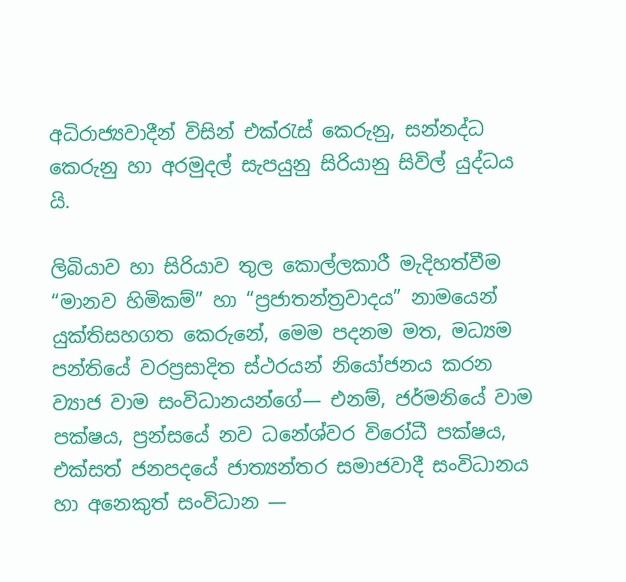අධිරාජ්‍යවාදීන් විසින් එක්රැස් කෙරුනු, සන්නද්ධ කෙරුනු හා අරමුදල් සැපයුනු සිරියානු සිවිල් යුද්ධය යි.

ලිබියාව හා සිරියාව තුල කොල්ලකාරී මැදිහත්වීම “මානව හිමිකම්” හා “ප්‍රජාතන්ත්‍රවාදය” නාමයෙන් යුක්තිසහගත කෙරුනේ, මෙම පදනම මත, මධ්‍යම පන්තියේ වරප්‍රසාදිත ස්ථරයන් නියෝජනය කරන ව්‍යාජ වාම සංවිධානයන්ගේ― එනම්, ජර්මනියේ වාම පක්ෂය, ප්‍රන්සයේ නව ධනේශ්වර විරෝධී පක්ෂය, එක්සත් ජනපදයේ ජාත්‍යන්තර සමාජවාදී සංවිධානය හා අනෙකුත් සංවිධාන ―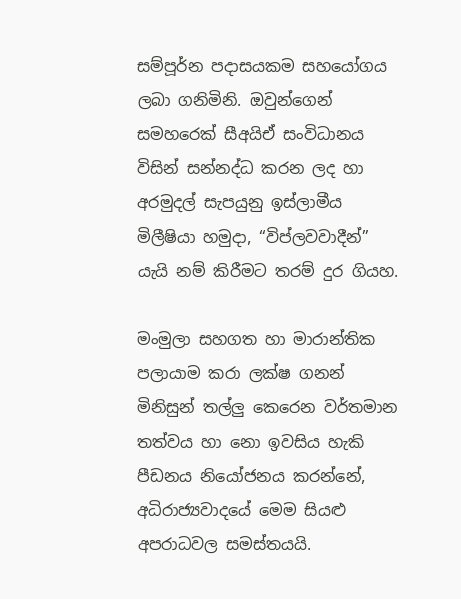සම්පූර්න පදාසයකම සහයෝගය ලබා ගනිමිනි. ඔවුන්ගෙන් සමහරෙක් සීඅයිඒ සංවිධානය විසින් සන්නද්ධ කරන ලද හා අරමුදල් සැපයුනු ඉස්ලාමීය මිලීෂියා හමුදා, “විප්ලවවාදීන්” යැයි නම් කිරීමට තරම් දුර ගියහ.

මංමුලා සහගත හා මාරාන්තික පලායාම කරා ලක්ෂ ගනන් මිනිසුන් තල්ලු කෙරෙන වර්තමාන තත්වය හා නො ඉවසිය හැකි පීඩනය නියෝජනය කරන්නේ, අධිරාජ්‍යවාදයේ මෙම සියළු අපරාධවල සමස්තයයි.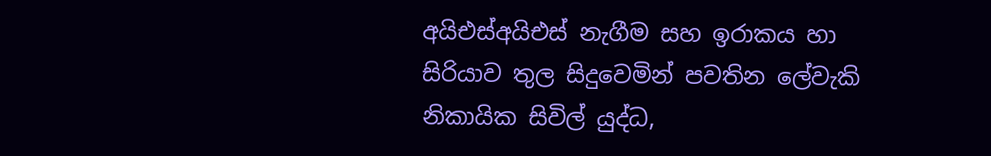අයිඑස්අයිඑස් නැගීම සහ ඉරාකය හා සිරියාව තුල සිදුවෙමින් පවතින ලේවැකි නිකායික සිවිල් යුද්ධ,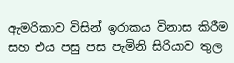ඇමරිකාව විසින් ඉරාකය විනාස කිරීම සහ එය පසු පස පැමිනි සිරියාව තුල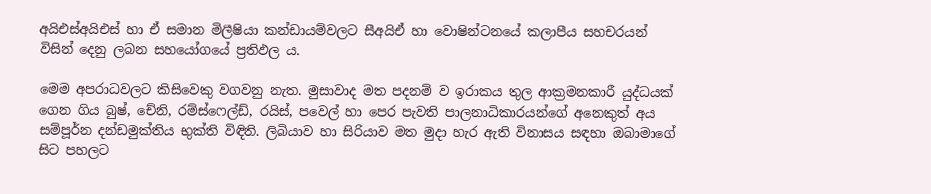අයිඑස්අයිඑස් හා ඒ සමාන මිලීෂියා කන්ඩායම්වලට සීඅයිඒ හා වොෂින්ටනයේ කලාපීය සහචරයන් විසින් දෙනු ලබන සහයෝගයේ ප්‍රතිඵල ය.

මෙම අපරාධවලට කිසිවෙකු වගවනු නැත. මුසාවාද මත පදනම් ව ඉරාකය තුල ආක්‍රමනකාරී යුද්ධයක් ගෙන ගිය බුෂ්, චේනි, රම්ස්ෆෙල්ඩ්, රයිස්, පවෙල් හා පෙර පැවති පාලනාධිකාරයන්ගේ අනෙකුත් අය සම්පූර්න දන්ඩමුක්තිය භුක්ති විඳිති. ලිබියාව හා සිරියාව මත මුදා හැර ඇති විනාසය සඳහා ඔබාමාගේ සිට පහලට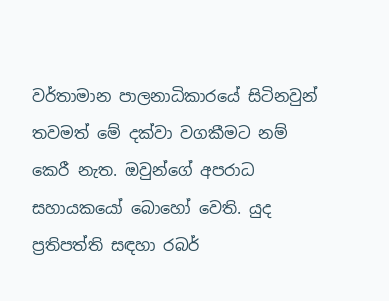වර්තාමාන පාලනාධිකාරයේ සිටිනවුන් තවමත් මේ දක්වා වගකීමට නම් කෙරී නැත. ඔවුන්ගේ අපරාධ සහායකයෝ බොහෝ වෙති. යුද ප්‍රතිපත්ති සඳහා රබර්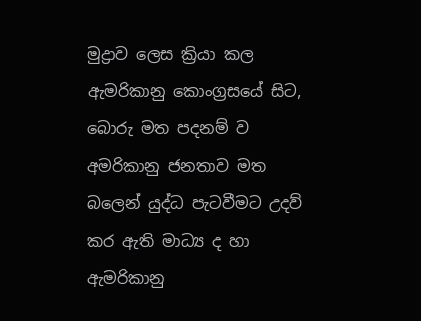මුද්‍රාව ලෙස ක්‍රියා කල ඇමරිකානු කොංග්‍රසයේ සිට, බොරු මත පදනම් ව අමරිකානු ජනතාව මත බලෙන් යුද්ධ පැටවීමට උදව් කර ඇති මාධ්‍ය ද හා ඇමරිකානු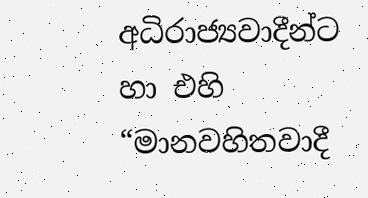අධිරාජ්‍යවාදීන්ට හා එහි “මානවහිතවාදී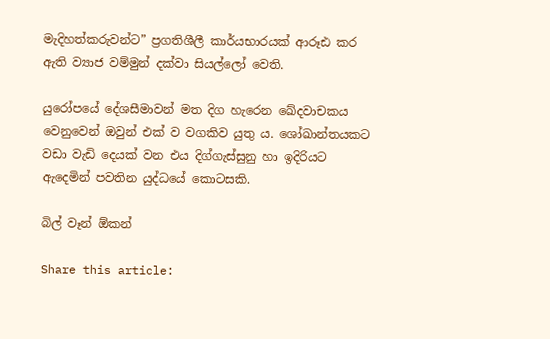මැදිහත්කරුවන්ට” ප්‍රගතිශීලී කාර්යභාරයක් ආරූඪ කර ඇති ව්‍යාජ වම්මුන් දක්වා සියල්ලෝ වෙති.

යුරෝපයේ දේශසීමාවන් මත දිග හැරෙන ඛේදවාචකය වෙනුවෙන් ඔවුන් එක් ව වගකිව යුතු ය. ශෝඛාන්තයකට වඩා වැඩි දෙයක් වන එය දිග්ගැස්සුනු හා ඉදිරියට ඇදෙමින් පවතින යුද්ධයේ කොටසකි.

බිල් වෑන් ඕකන්

Share this article: